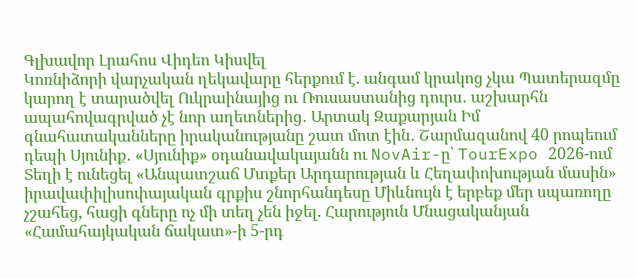Գլխավոր Լրահոս Վիդեո Կիսվել
Կոռնիձորի վարչական ղեկավարը հերքում է. անգամ կրակոց չկա Պատերազմը կարող է տարածվել Ուկրաինայից ու Ռուսաստանից դուրս․ աշխարհն ապահովագրված չէ նոր աղետներից․ Արտակ Զաքարյան Իմ գնահատականները իրականությանը շատ մոտ էին․ Շարմազանով 40 րոպեում դեպի Սյունիք․ «Սյունիք» օդանավակայանն ու NovAir-ը՝ TourExpo 2026-ում Տեղի է ունեցել «Անպատշաճ Մտքեր Արդարության և Հեղափոխության մասին» իրավափիլիսոփայական գրքիս շնորհանդեսը Միևնույն է երբեք մեր սպառողը չշահեց, հացի գները ոչ մի տեղ չեն իջել. Հարություն Մնացականյան «Համահայկական ճակատ»-ի 5-րդ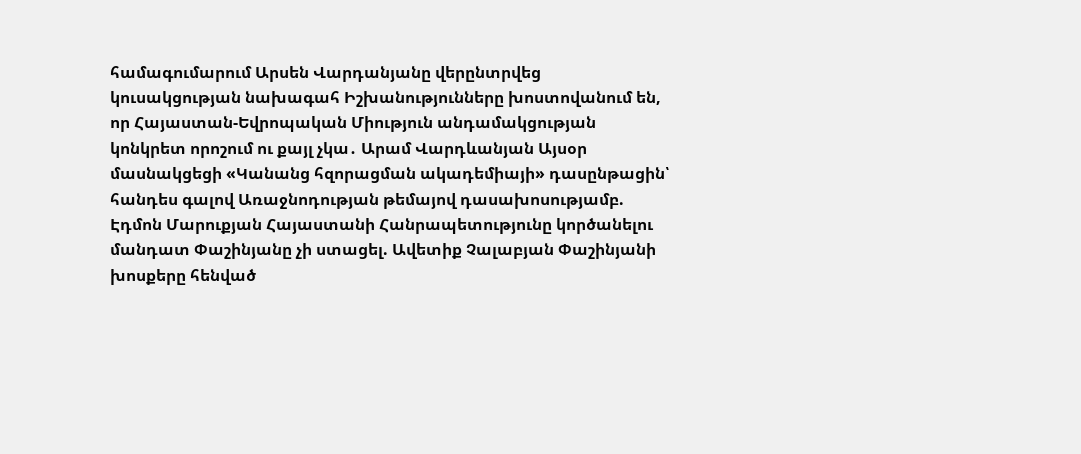համագումարում Արսեն Վարդանյանը վերընտրվեց կուսակցության նախագահ Իշխանությունները խոստովանում են, որ Հայաստան-Եվրոպական Միություն անդամակցության կոնկրետ որոշում ու քայլ չկա․ Արամ Վարդևանյան Այսօր մասնակցեցի «Կանանց հզորացման ակադեմիայի» դասընթացին՝ հանդես գալով Առաջնոդության թեմայով դասախոսությամբ. Էդմոն Մարուքյան Հայաստանի Հանրապետությունը կործանելու մանդատ Փաշինյանը չի ստացել. Ավետիք Չալաբյան Փաշինյանի խոսքերը հենված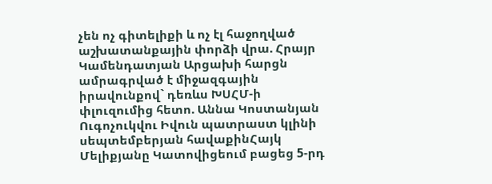չեն ոչ գիտելիքի և ոչ էլ հաջողված աշխատանքային փորձի վրա. Հրայր Կամենդատյան Արցախի հարցն ամրագրված է միջազգային իրավունքով` դեռևս ԽՍՀՄ-ի փլուզումից հետո. Աննա Կոստանյան
Ուգոչուկվու Իվուն պատրաստ կլինի սեպտեմբերյան հավաքինՀայկ Մելիքյանը Կատովիցեում բացեց 5-րդ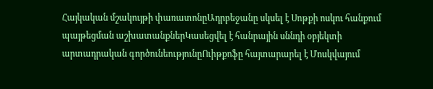Հայկական մշակույթի փառատոնըԱդրբեջանը սկսել է Սոթքի ոսկու հանքում պայթեցման աշխատանքներԿասեցվել է հանրային սննդի օբյեկտի արտադրական գործունեությունըՈւիթքոֆը հայտարարել է Մոսկվայում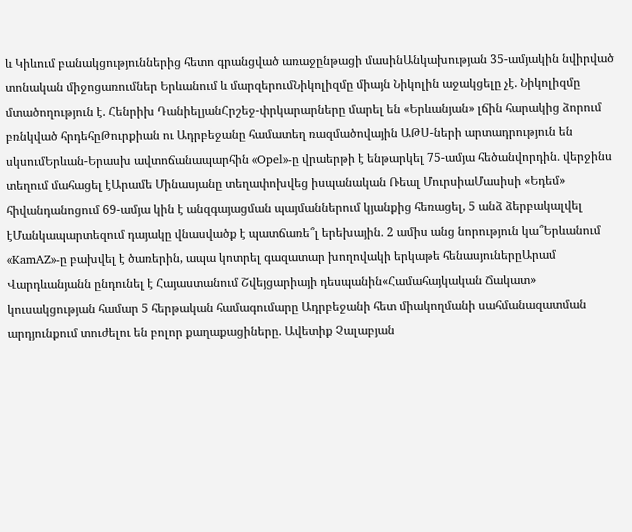և Կիևում բանակցություններից հետո գրանցված առաջընթացի մասինԱնկախության 35-ամյակին նվիրված տոնական միջոցառումներ Երևանում և մարզերումՆիկոլիզմը միայն Նիկոլին աջակցելը չէ. Նիկոլիզմը մտածողություն է. Հենրիխ ԴանիելյանՀրշեջ-փրկարարները մարել են «Երևանյան» լճին հարակից ձորում բռնկված հրդեհըԹուրքիան ու Ադրբեջանը համատեղ ռազմածովային ԱԹՍ-ների արտադրություն են սկսումԵրևան-Երասխ ավտոճանապարհին «Opel»-ը վրաերթի է ենթարկել 75-ամյա հեծանվորդին․ վերջինս տեղում մահացել էԱրամե Մինասյանը տեղափոխվեց իսպանական Ռեալ ՄուրսիաՄասիսի «Եդեմ» հիվանդանոցում 69-ամյա կին է անզգայացման պայմաններում կյանքից հեռացել, 5 անձ ձերբակալվել էՄանկապարտեզում դայակը վնասվածք է պատճառե՞լ երեխային․ 2 ամիս անց նորություն կա՞Երևանում «KamAZ»-ը բախվել է ծառերին, ապա կոտրել գազատար խողովակի երկաթե հենասյուներըԱրամ Վարդևանյանն ընդունել է Հայաստանում Շվեյցարիայի դեսպանին«Համահայկական Ճակատ» կուսակցության համար 5 հերթական համագումարը Ադրբեջանի հետ միակողմանի սահմանազատման արդյունքում տուժելու են բոլոր քաղաքացիները. Ավետիք Չալաբյան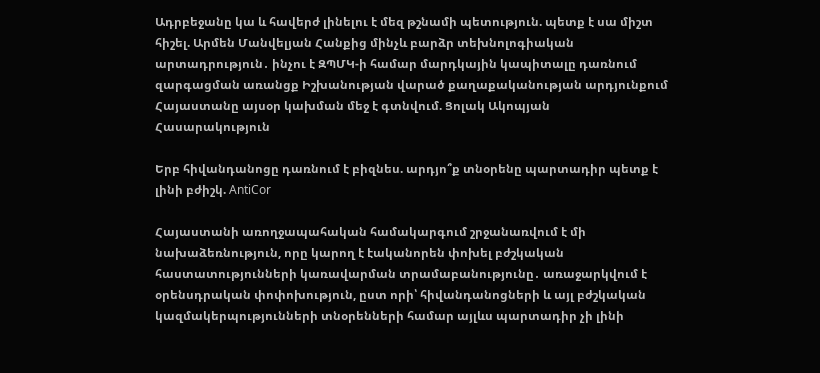Ադրբեջանը կա և հավերժ լինելու է մեզ թշնամի պետություն. պետք է սա միշտ հիշել. Արմեն Մանվելյան Հանքից մինչև բարձր տեխնոլոգիական արտադրություն․ ինչու է ԶՊՄԿ-ի համար մարդկային կապիտալը դառնում զարգացման առանցք Իշխանության վարած քաղաքականության արդյունքում Հայաստանը այսօր կախման մեջ է գտնվում. Ցոլակ Ակոպյան
Հասարակություն

Երբ հիվանդանոցը դառնում է բիզնես. արդյո՞ք տնօրենը պարտադիր պետք է լինի բժիշկ. AntiCor

Հայաստանի առողջապահական համակարգում շրջանառվում է մի նախաձեռնություն, որը կարող է էականորեն փոխել բժշկական հաստատությունների կառավարման տրամաբանությունը․ առաջարկվում է օրենսդրական փոփոխություն, ըստ որի՝ հիվանդանոցների և այլ բժշկական կազմակերպությունների տնօրենների համար այլևս պարտադիր չի լինի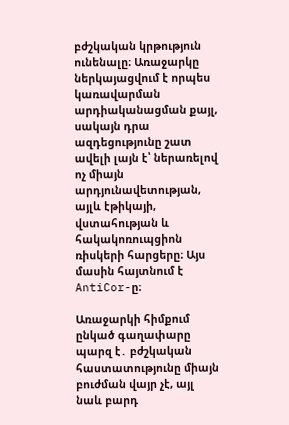բժշկական կրթություն ունենալը։ Առաջարկը ներկայացվում է որպես կառավարման արդիականացման քայլ, սակայն դրա ազդեցությունը շատ ավելի լայն է՝ ներառելով ոչ միայն արդյունավետության, այլև էթիկայի, վստահության և հակակոռուպցիոն ռիսկերի հարցերը։ Այս մասին հայտնում է AntiCor-ը։

Առաջարկի հիմքում ընկած գաղափարը պարզ է․ բժշկական հաստատությունը միայն բուժման վայր չէ, այլ նաև բարդ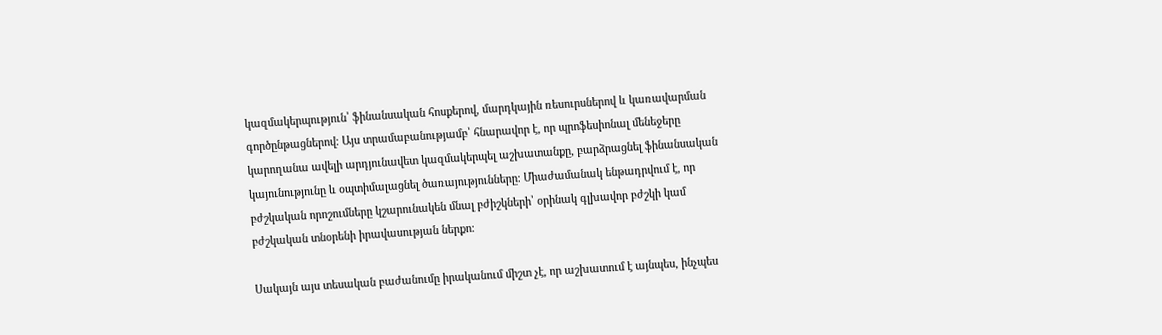կազմակերպություն՝ ֆինանսական հոսքերով, մարդկային ռեսուրսներով և կառավարման գործընթացներով։ Այս տրամաբանությամբ՝ հնարավոր է, որ պրոֆեսիոնալ մենեջերը կարողանա ավելի արդյունավետ կազմակերպել աշխատանքը, բարձրացնել ֆինանսական կայունությունը և օպտիմալացնել ծառայությունները։ Միաժամանակ ենթադրվում է, որ բժշկական որոշումները կշարունակեն մնալ բժիշկների՝ օրինակ գլխավոր բժշկի կամ բժշկական տնօրենի իրավասության ներքո։

Սակայն այս տեսական բաժանումը իրականում միշտ չէ, որ աշխատում է այնպես, ինչպես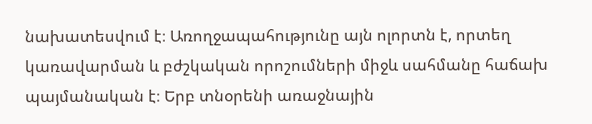նախատեսվում է։ Առողջապահությունը այն ոլորտն է, որտեղ կառավարման և բժշկական որոշումների միջև սահմանը հաճախ պայմանական է։ Երբ տնօրենի առաջնային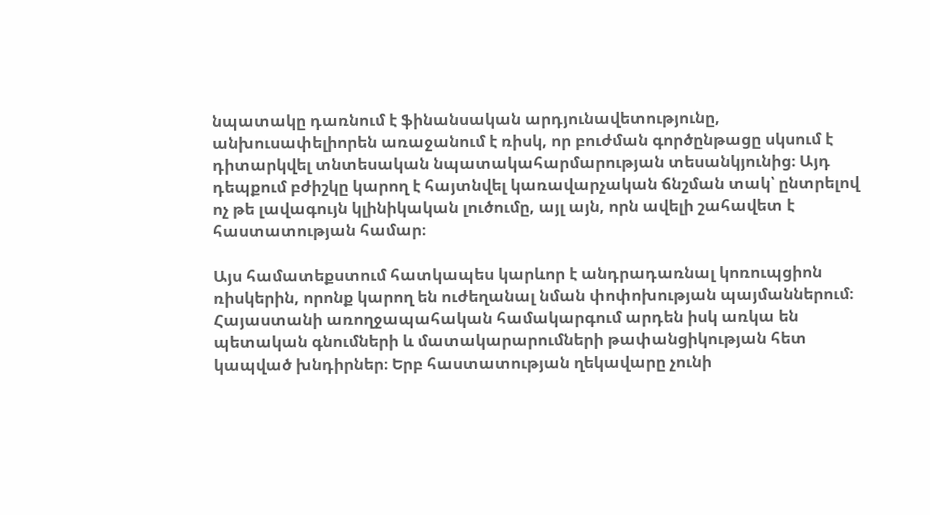նպատակը դառնում է ֆինանսական արդյունավետությունը, անխուսափելիորեն առաջանում է ռիսկ, որ բուժման գործընթացը սկսում է դիտարկվել տնտեսական նպատակահարմարության տեսանկյունից։ Այդ դեպքում բժիշկը կարող է հայտնվել կառավարչական ճնշման տակ՝ ընտրելով ոչ թե լավագույն կլինիկական լուծումը, այլ այն, որն ավելի շահավետ է հաստատության համար։

Այս համատեքստում հատկապես կարևոր է անդրադառնալ կոռուպցիոն ռիսկերին, որոնք կարող են ուժեղանալ նման փոփոխության պայմաններում։ Հայաստանի առողջապահական համակարգում արդեն իսկ առկա են պետական գնումների և մատակարարումների թափանցիկության հետ կապված խնդիրներ։ Երբ հաստատության ղեկավարը չունի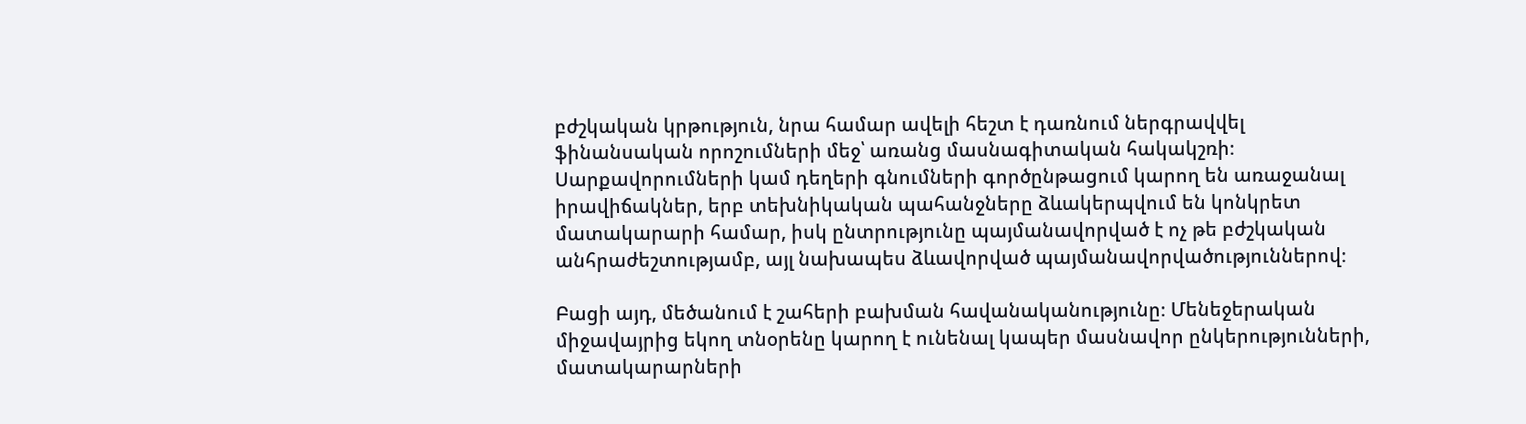բժշկական կրթություն, նրա համար ավելի հեշտ է դառնում ներգրավվել ֆինանսական որոշումների մեջ՝ առանց մասնագիտական հակակշռի։ Սարքավորումների կամ դեղերի գնումների գործընթացում կարող են առաջանալ իրավիճակներ, երբ տեխնիկական պահանջները ձևակերպվում են կոնկրետ մատակարարի համար, իսկ ընտրությունը պայմանավորված է ոչ թե բժշկական անհրաժեշտությամբ, այլ նախապես ձևավորված պայմանավորվածություններով։

Բացի այդ, մեծանում է շահերի բախման հավանականությունը։ Մենեջերական միջավայրից եկող տնօրենը կարող է ունենալ կապեր մասնավոր ընկերությունների, մատակարարների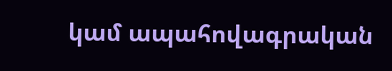կամ ապահովագրական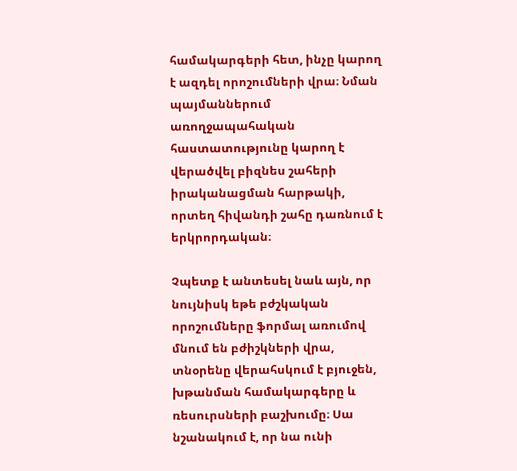համակարգերի հետ, ինչը կարող է ազդել որոշումների վրա։ Նման պայմաններում առողջապահական հաստատությունը կարող է վերածվել բիզնես շահերի իրականացման հարթակի, որտեղ հիվանդի շահը դառնում է երկրորդական։

Չպետք է անտեսել նաև այն, որ նույնիսկ եթե բժշկական որոշումները ֆորմալ առումով մնում են բժիշկների վրա, տնօրենը վերահսկում է բյուջեն, խթանման համակարգերը և ռեսուրսների բաշխումը։ Սա նշանակում է, որ նա ունի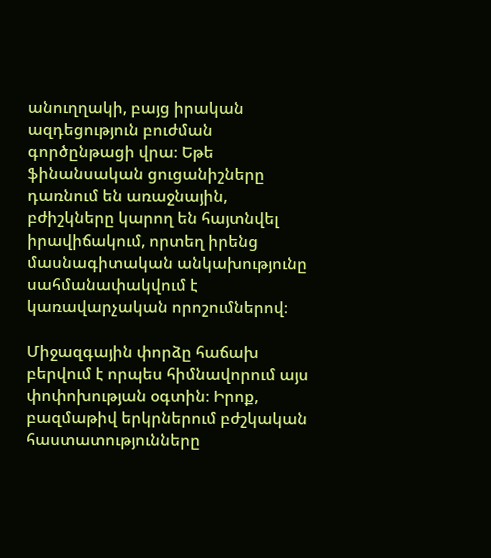անուղղակի, բայց իրական ազդեցություն բուժման գործընթացի վրա։ Եթե ֆինանսական ցուցանիշները դառնում են առաջնային, բժիշկները կարող են հայտնվել իրավիճակում, որտեղ իրենց մասնագիտական անկախությունը սահմանափակվում է կառավարչական որոշումներով։

Միջազգային փորձը հաճախ բերվում է որպես հիմնավորում այս փոփոխության օգտին։ Իրոք, բազմաթիվ երկրներում բժշկական հաստատությունները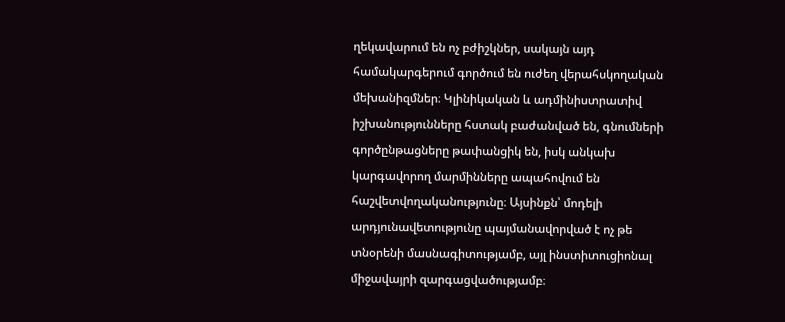ղեկավարում են ոչ բժիշկներ, սակայն այդ համակարգերում գործում են ուժեղ վերահսկողական մեխանիզմներ։ Կլինիկական և ադմինիստրատիվ իշխանությունները հստակ բաժանված են, գնումների գործընթացները թափանցիկ են, իսկ անկախ կարգավորող մարմինները ապահովում են հաշվետվողականությունը։ Այսինքն՝ մոդելի արդյունավետությունը պայմանավորված է ոչ թե տնօրենի մասնագիտությամբ, այլ ինստիտուցիոնալ միջավայրի զարգացվածությամբ։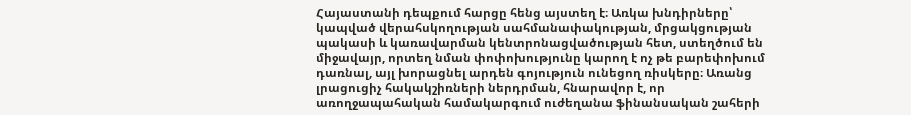Հայաստանի դեպքում հարցը հենց այստեղ է։ Առկա խնդիրները՝ կապված վերահսկողության սահմանափակության, մրցակցության պակասի և կառավարման կենտրոնացվածության հետ, ստեղծում են միջավայր, որտեղ նման փոփոխությունը կարող է ոչ թե բարեփոխում դառնալ, այլ խորացնել արդեն գոյություն ունեցող ռիսկերը։ Առանց լրացուցիչ հակակշիռների ներդրման, հնարավոր է, որ առողջապահական համակարգում ուժեղանա ֆինանսական շահերի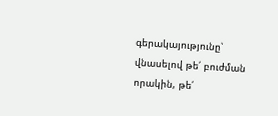գերակայությունը՝ վնասելով թե՛ բուժման որակին, թե՛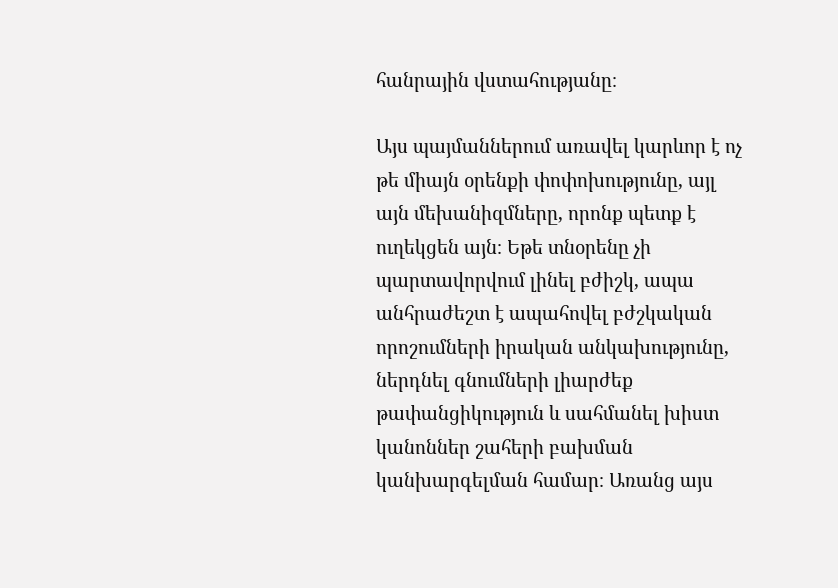հանրային վստահությանը։

Այս պայմաններում առավել կարևոր է ոչ թե միայն օրենքի փոփոխությունը, այլ այն մեխանիզմները, որոնք պետք է ուղեկցեն այն։ Եթե տնօրենը չի պարտավորվում լինել բժիշկ, ապա անհրաժեշտ է ապահովել բժշկական որոշումների իրական անկախությունը, ներդնել գնումների լիարժեք թափանցիկություն և սահմանել խիստ կանոններ շահերի բախման կանխարգելման համար։ Առանց այս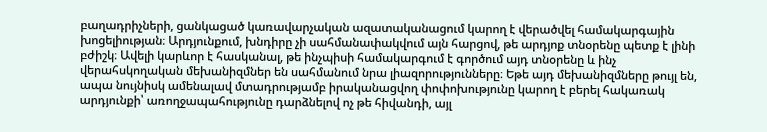բաղադրիչների, ցանկացած կառավարչական ազատականացում կարող է վերածվել համակարգային խոցելիության։ Արդյունքում, խնդիրը չի սահմանափակվում այն հարցով, թե արդյոք տնօրենը պետք է լինի բժիշկ։ Ավելի կարևոր է հասկանալ, թե ինչպիսի համակարգում է գործում այդ տնօրենը և ինչ վերահսկողական մեխանիզմներ են սահմանում նրա լիազորությունները։ Եթե այդ մեխանիզմները թույլ են, ապա նույնիսկ ամենալավ մտադրությամբ իրականացվող փոփոխությունը կարող է բերել հակառակ արդյունքի՝ առողջապահությունը դարձնելով ոչ թե հիվանդի, այլ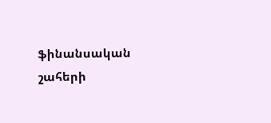ֆինանսական շահերի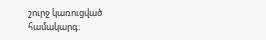շուրջ կառուցված համակարգ։